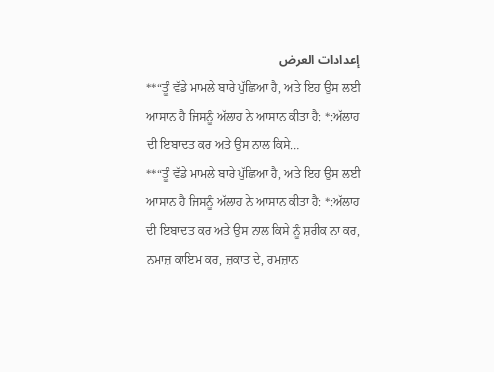إعدادات العرض
**“ਤੂੰ ਵੱਡੇ ਮਾਮਲੇ ਬਾਰੇ ਪੁੱਛਿਆ ਹੈ, ਅਤੇ ਇਹ ਉਸ ਲਈ ਆਸਾਨ ਹੈ ਜਿਸਨੂੰ ਅੱਲਾਹ ਨੇ ਆਸਾਨ ਕੀਤਾ ਹੈ: *:ਅੱਲਾਹ ਦੀ ਇਬਾਦਤ ਕਰ ਅਤੇ ਉਸ ਨਾਲ ਕਿਸੇ…
**“ਤੂੰ ਵੱਡੇ ਮਾਮਲੇ ਬਾਰੇ ਪੁੱਛਿਆ ਹੈ, ਅਤੇ ਇਹ ਉਸ ਲਈ ਆਸਾਨ ਹੈ ਜਿਸਨੂੰ ਅੱਲਾਹ ਨੇ ਆਸਾਨ ਕੀਤਾ ਹੈ: *:ਅੱਲਾਹ ਦੀ ਇਬਾਦਤ ਕਰ ਅਤੇ ਉਸ ਨਾਲ ਕਿਸੇ ਨੂੰ ਸ਼ਰੀਕ ਨਾ ਕਰ, ਨਮਾਜ਼ ਕਾਇਮ ਕਰ, ਜ਼ਕਾਤ ਦੇ, ਰਮਜ਼ਾਨ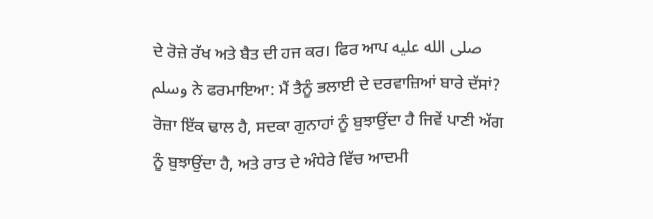ਦੇ ਰੋਜ਼ੇ ਰੱਖ ਅਤੇ ਬੈਤ ਦੀ ਹਜ ਕਰ। ਫਿਰ ਆਪ صلى الله عليه وسلم ਨੇ ਫਰਮਾਇਆ: ਮੈਂ ਤੈਨੂੰ ਭਲਾਈ ਦੇ ਦਰਵਾਜ਼ਿਆਂ ਬਾਰੇ ਦੱਸਾਂ? ਰੋਜ਼ਾ ਇੱਕ ਢਾਲ ਹੈ, ਸਦਕਾ ਗੁਨਾਹਾਂ ਨੂੰ ਬੁਝਾਉਂਦਾ ਹੈ ਜਿਵੇਂ ਪਾਣੀ ਅੱਗ ਨੂੰ ਬੁਝਾਉਂਦਾ ਹੈ, ਅਤੇ ਰਾਤ ਦੇ ਅੰਧੇਰੇ ਵਿੱਚ ਆਦਮੀ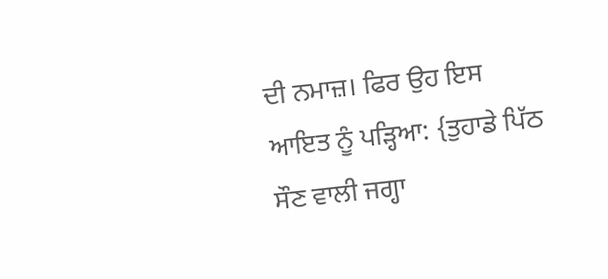ਦੀ ਨਮਾਜ਼। ਫਿਰ ਉਹ ਇਸ ਆਇਤ ਨੂੰ ਪੜ੍ਹਿਆ: {ਤੁਹਾਡੇ ਪਿੱਠ ਸੌਣ ਵਾਲੀ ਜਗ੍ਹਾ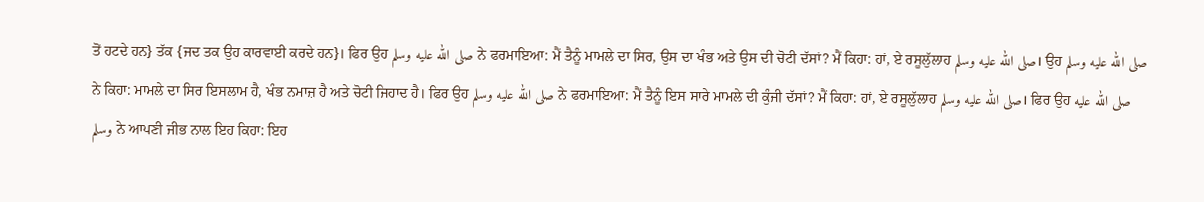ਤੋਂ ਹਟਦੇ ਹਨ} ਤੱਕ {ਜਦ ਤਕ ਉਹ ਕਾਰਵਾਈ ਕਰਦੇ ਹਨ}। ਫਿਰ ਉਹ صلى الله عليه وسلم ਨੇ ਫਰਮਾਇਆ: ਮੈਂ ਤੈਨੂੰ ਮਾਮਲੇ ਦਾ ਸਿਰ, ਉਸ ਦਾ ਖੰਭ ਅਤੇ ਉਸ ਦੀ ਚੋਟੀ ਦੱਸਾਂ? ਮੈਂ ਕਿਹਾ: ਹਾਂ, ਏ ਰਸੂਲੁੱਲਾਹ صلى الله عليه وسلم। ਉਹ صلى الله عليه وسلم ਨੇ ਕਿਹਾ: ਮਾਮਲੇ ਦਾ ਸਿਰ ਇਸਲਾਮ ਹੈ, ਖੰਭ ਨਮਾਜ਼ ਹੈ ਅਤੇ ਚੋਟੀ ਜਿਹਾਦ ਹੈ। ਫਿਰ ਉਹ صلى الله عليه وسلم ਨੇ ਫਰਮਾਇਆ: ਮੈਂ ਤੈਨੂੰ ਇਸ ਸਾਰੇ ਮਾਮਲੇ ਦੀ ਕੁੰਜੀ ਦੱਸਾਂ? ਮੈਂ ਕਿਹਾ: ਹਾਂ, ਏ ਰਸੂਲੁੱਲਾਹ صلى الله عليه وسلم। ਫਿਰ ਉਹ صلى الله عليه وسلم ਨੇ ਆਪਣੀ ਜੀਭ ਨਾਲ ਇਹ ਕਿਹਾ: ਇਹ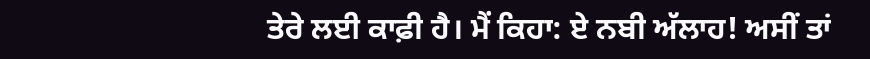ਤੇਰੇ ਲਈ ਕਾਫ਼ੀ ਹੈ। ਮੈਂ ਕਿਹਾ: ਏ ਨਬੀ ਅੱਲਾਹ! ਅਸੀਂ ਤਾਂ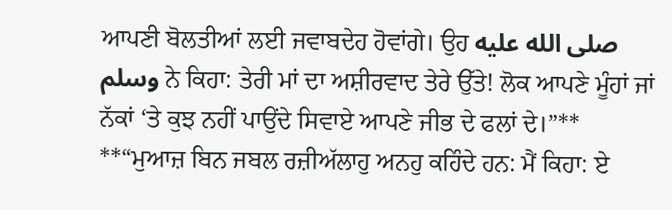ਆਪਣੀ ਬੋਲਤੀਆਂ ਲਈ ਜਵਾਬਦੇਹ ਹੋਵਾਂਗੇ। ਉਹ صلى الله عليه وسلم ਨੇ ਕਿਹਾ: ਤੇਰੀ ਮਾਂ ਦਾ ਅਸ਼ੀਰਵਾਦ ਤੇਰੇ ਉੱਤੇ! ਲੋਕ ਆਪਣੇ ਮੂੰਹਾਂ ਜਾਂ ਨੱਕਾਂ ‘ਤੇ ਕੁਝ ਨਹੀਂ ਪਾਉਂਦੇ ਸਿਵਾਏ ਆਪਣੇ ਜੀਭ ਦੇ ਫਲਾਂ ਦੇ।”**
**“ਮੁਆਜ਼ ਬਿਨ ਜਬਲ ਰਜ਼ੀਅੱਲਾਹੁ ਅਨਹੁ ਕਹਿੰਦੇ ਹਨ: ਮੈਂ ਕਿਹਾ: ਏ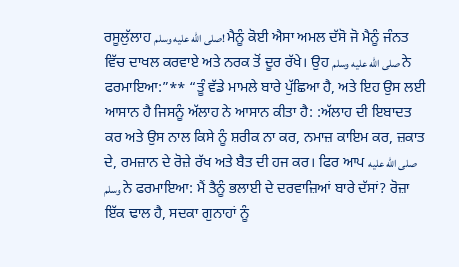ਰਸੂਲੁੱਲਾਹ صلى الله عليه وسلم! ਮੈਨੂੰ ਕੋਈ ਐਸਾ ਅਮਲ ਦੱਸੋ ਜੋ ਮੈਨੂੰ ਜੰਨਤ ਵਿੱਚ ਦਾਖਲ ਕਰਵਾਏ ਅਤੇ ਨਰਕ ਤੋਂ ਦੂਰ ਰੱਖੇ। ਉਹ صلى الله عليه وسلم ਨੇ ਫਰਮਾਇਆ:”** “ਤੂੰ ਵੱਡੇ ਮਾਮਲੇ ਬਾਰੇ ਪੁੱਛਿਆ ਹੈ, ਅਤੇ ਇਹ ਉਸ ਲਈ ਆਸਾਨ ਹੈ ਜਿਸਨੂੰ ਅੱਲਾਹ ਨੇ ਆਸਾਨ ਕੀਤਾ ਹੈ: :ਅੱਲਾਹ ਦੀ ਇਬਾਦਤ ਕਰ ਅਤੇ ਉਸ ਨਾਲ ਕਿਸੇ ਨੂੰ ਸ਼ਰੀਕ ਨਾ ਕਰ, ਨਮਾਜ਼ ਕਾਇਮ ਕਰ, ਜ਼ਕਾਤ ਦੇ, ਰਮਜ਼ਾਨ ਦੇ ਰੋਜ਼ੇ ਰੱਖ ਅਤੇ ਬੈਤ ਦੀ ਹਜ ਕਰ। ਫਿਰ ਆਪ صلى الله عليه وسلم ਨੇ ਫਰਮਾਇਆ: ਮੈਂ ਤੈਨੂੰ ਭਲਾਈ ਦੇ ਦਰਵਾਜ਼ਿਆਂ ਬਾਰੇ ਦੱਸਾਂ? ਰੋਜ਼ਾ ਇੱਕ ਢਾਲ ਹੈ, ਸਦਕਾ ਗੁਨਾਹਾਂ ਨੂੰ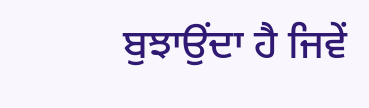ਬੁਝਾਉਂਦਾ ਹੈ ਜਿਵੇਂ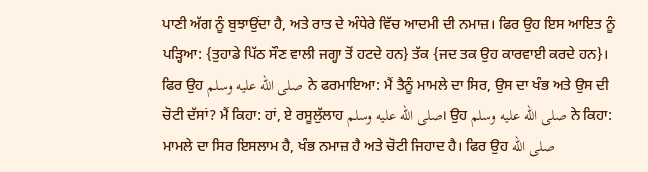ਪਾਣੀ ਅੱਗ ਨੂੰ ਬੁਝਾਉਂਦਾ ਹੈ, ਅਤੇ ਰਾਤ ਦੇ ਅੰਧੇਰੇ ਵਿੱਚ ਆਦਮੀ ਦੀ ਨਮਾਜ਼। ਫਿਰ ਉਹ ਇਸ ਆਇਤ ਨੂੰ ਪੜ੍ਹਿਆ: {ਤੁਹਾਡੇ ਪਿੱਠ ਸੌਣ ਵਾਲੀ ਜਗ੍ਹਾ ਤੋਂ ਹਟਦੇ ਹਨ} ਤੱਕ {ਜਦ ਤਕ ਉਹ ਕਾਰਵਾਈ ਕਰਦੇ ਹਨ}। ਫਿਰ ਉਹ صلى الله عليه وسلم ਨੇ ਫਰਮਾਇਆ: ਮੈਂ ਤੈਨੂੰ ਮਾਮਲੇ ਦਾ ਸਿਰ, ਉਸ ਦਾ ਖੰਭ ਅਤੇ ਉਸ ਦੀ ਚੋਟੀ ਦੱਸਾਂ? ਮੈਂ ਕਿਹਾ: ਹਾਂ, ਏ ਰਸੂਲੁੱਲਾਹ صلى الله عليه وسلم। ਉਹ صلى الله عليه وسلم ਨੇ ਕਿਹਾ: ਮਾਮਲੇ ਦਾ ਸਿਰ ਇਸਲਾਮ ਹੈ, ਖੰਭ ਨਮਾਜ਼ ਹੈ ਅਤੇ ਚੋਟੀ ਜਿਹਾਦ ਹੈ। ਫਿਰ ਉਹ صلى الله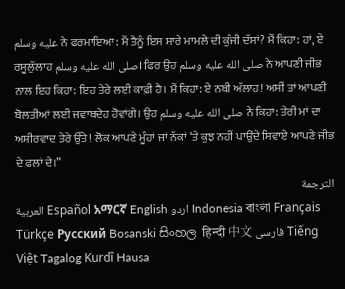عليه وسلم ਨੇ ਫਰਮਾਇਆ: ਮੈਂ ਤੈਨੂੰ ਇਸ ਸਾਰੇ ਮਾਮਲੇ ਦੀ ਕੁੰਜੀ ਦੱਸਾਂ? ਮੈਂ ਕਿਹਾ: ਹਾਂ, ਏ ਰਸੂਲੁੱਲਾਹ صلى الله عليه وسلم। ਫਿਰ ਉਹ صلى الله عليه وسلم ਨੇ ਆਪਣੀ ਜੀਭ ਨਾਲ ਇਹ ਕਿਹਾ: ਇਹ ਤੇਰੇ ਲਈ ਕਾਫ਼ੀ ਹੈ। ਮੈਂ ਕਿਹਾ: ਏ ਨਬੀ ਅੱਲਾਹ! ਅਸੀਂ ਤਾਂ ਆਪਣੀ ਬੋਲਤੀਆਂ ਲਈ ਜਵਾਬਦੇਹ ਹੋਵਾਂਗੇ। ਉਹ صلى الله عليه وسلم ਨੇ ਕਿਹਾ: ਤੇਰੀ ਮਾਂ ਦਾ ਅਸ਼ੀਰਵਾਦ ਤੇਰੇ ਉੱਤੇ! ਲੋਕ ਆਪਣੇ ਮੂੰਹਾਂ ਜਾਂ ਨੱਕਾਂ ‘ਤੇ ਕੁਝ ਨਹੀਂ ਪਾਉਂਦੇ ਸਿਵਾਏ ਆਪਣੇ ਜੀਭ ਦੇ ਫਲਾਂ ਦੇ।”
الترجمة
العربية Español አማርኛ English اردو Indonesia বাংলা Français Türkçe Русский Bosanski සිංහල हिन्दी 中文 فارسی Tiếng Việt Tagalog Kurdî Hausa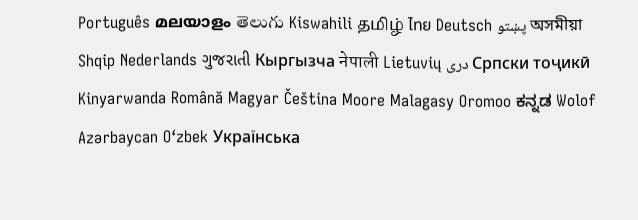Português മലയാളം తెలుగు Kiswahili தமிழ் ไทย Deutsch پښتو অসমীয়া Shqip Nederlands ગુજરાતી Кыргызча नेपाली Lietuvių دری Српски тоҷикӣ Kinyarwanda Română Magyar Čeština Moore Malagasy Oromoo ಕನ್ನಡ Wolof Azərbaycan O‘zbek Українська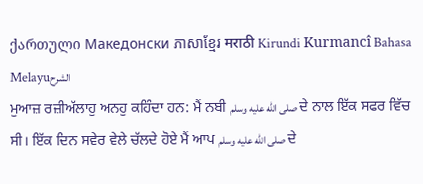ქართული Македонски ភាសាខ្មែរ मराठी Kirundi Kurmancî Bahasa Melayuالشرح
ਮੁਆਜ਼ ਰਜ਼ੀਅੱਲਾਹੁ ਅਨਹੁ ਕਹਿੰਦਾ ਹਨ: ਮੈਂ ਨਬੀ صلى الله عليه وسلم ਦੇ ਨਾਲ ਇੱਕ ਸਫਰ ਵਿੱਚ ਸੀ। ਇੱਕ ਦਿਨ ਸਵੇਰ ਵੇਲੇ ਚੱਲਦੇ ਹੋਏ ਮੈਂ ਆਪ صلى الله عليه وسلم ਦੇ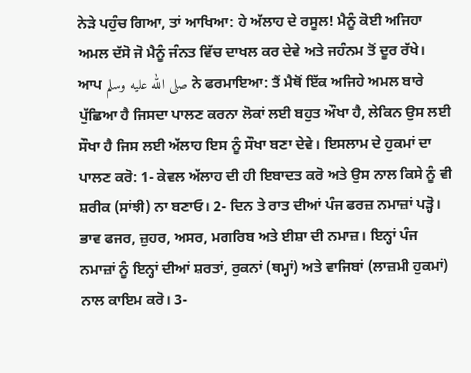ਨੇੜੇ ਪਹੁੰਚ ਗਿਆ, ਤਾਂ ਆਖਿਆ: ਹੇ ਅੱਲਾਹ ਦੇ ਰਸੂਲ! ਮੈਨੂੰ ਕੋਈ ਅਜਿਹਾ ਅਮਲ ਦੱਸੋ ਜੋ ਮੈਨੂੰ ਜੰਨਤ ਵਿੱਚ ਦਾਖਲ ਕਰ ਦੇਵੇ ਅਤੇ ਜਹੰਨਮ ਤੋਂ ਦੂਰ ਰੱਖੇ। ਆਪ صلى الله عليه وسلم ਨੇ ਫਰਮਾਇਆ: ਤੈਂ ਮੈਥੋਂ ਇੱਕ ਅਜਿਹੇ ਅਮਲ ਬਾਰੇ ਪੁੱਛਿਆ ਹੈ ਜਿਸਦਾ ਪਾਲਣ ਕਰਨਾ ਲੋਕਾਂ ਲਈ ਬਹੁਤ ਔਖਾ ਹੈ, ਲੇਕਿਨ ਉਸ ਲਈ ਸੌਖਾ ਹੈ ਜਿਸ ਲਈ ਅੱਲਾਹ ਇਸ ਨੂੰ ਸੌਖਾ ਬਣਾ ਦੇਵੇ। ਇਸਲਾਮ ਦੇ ਹੁਕਮਾਂ ਦਾ ਪਾਲਣ ਕਰੋ: 1- ਕੇਵਲ ਅੱਲਾਹ ਦੀ ਹੀ ਇਬਾਦਤ ਕਰੋ ਅਤੇ ਉਸ ਨਾਲ ਕਿਸੇ ਨੂੰ ਵੀ ਸ਼ਰੀਕ (ਸਾਂਝੀ) ਨਾ ਬਣਾਓ। 2- ਦਿਨ ਤੇ ਰਾਤ ਦੀਆਂ ਪੰਜ ਫਰਜ਼ ਨਮਾਜ਼ਾਂ ਪੜ੍ਹੋ। ਭਾਵ ਫਜਰ, ਜ਼ੁਹਰ, ਅਸਰ, ਮਗਰਿਬ ਅਤੇ ਈਸ਼ਾ ਦੀ ਨਮਾਜ਼। ਇਨ੍ਹਾਂ ਪੰਜ ਨਮਾਜ਼ਾਂ ਨੂੰ ਇਨ੍ਹਾਂ ਦੀਆਂ ਸ਼ਰਤਾਂ, ਰੁਕਨਾਂ (ਥਮ੍ਹਾਂ) ਅਤੇ ਵਾਜਿਬਾਂ (ਲਾਜ਼ਮੀ ਹੁਕਮਾਂ) ਨਾਲ ਕਾਇਮ ਕਰੋ। 3-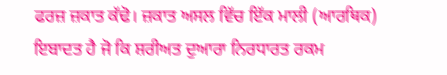ਫਰਜ਼ ਜ਼ਕਾਤ ਕੱਢੋ। ਜ਼ਕਾਤ ਅਸਲ ਵਿੱਚ ਇੱਕ ਮਾਲੀ (ਆਰਥਿਕ) ਇਬਾਦਤ ਹੈ ਜੋ ਕਿ ਸ਼ਰੀਅਤ ਦੁਆਰਾ ਨਿਰਧਾਰਤ ਰਕਮ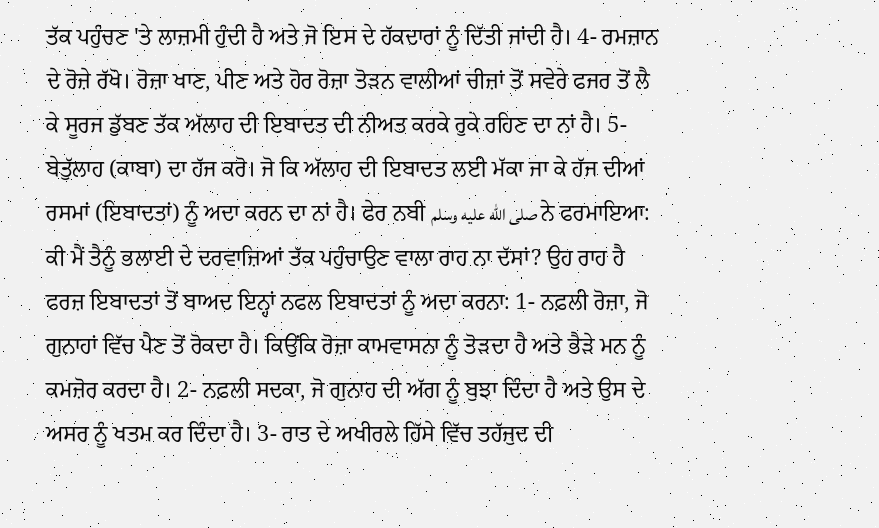ਤੱਕ ਪਹੁੰਚਣ 'ਤੇ ਲਾਜ਼ਮੀ ਹੁੰਦੀ ਹੈ ਅਤੇ ਜੋ ਇਸ ਦੇ ਹੱਕਦਾਰਾਂ ਨੂੰ ਦਿੱਤੀ ਜਾਂਦੀ ਹੈ। 4- ਰਮਜ਼ਾਨ ਦੇ ਰੋਜ਼ੇ ਰੱਖੋ। ਰੋਜ਼ਾ ਖਾਣ, ਪੀਣ ਅਤੇ ਹੋਰ ਰੋਜ਼ਾ ਤੋੜਨ ਵਾਲੀਆਂ ਚੀਜ਼ਾਂ ਤੋਂ ਸਵੇਰੇ ਫਜਰ ਤੋਂ ਲੈ ਕੇ ਸੂਰਜ ਡੁੱਬਣ ਤੱਕ ਅੱਲਾਹ ਦੀ ਇਬਾਦਤ ਦੀ ਨੀਅਤ ਕਰਕੇ ਰੁਕੇ ਰਹਿਣ ਦਾ ਨਾਂ ਹੈ। 5- ਬੇਤੁੱਲਾਹ (ਕਾਬਾ) ਦਾ ਹੱਜ ਕਰੋ। ਜੋ ਕਿ ਅੱਲਾਹ ਦੀ ਇਬਾਦਤ ਲਈ ਮੱਕਾ ਜਾ ਕੇ ਹੱਜ ਦੀਆਂ ਰਸਮਾਂ (ਇਬਾਦਤਾਂ) ਨੂੰ ਅਦਾ ਕਰਨ ਦਾ ਨਾਂ ਹੈ। ਫੇਰ ਨਬੀ صلى الله عليه وسلم ਨੇ ਫਰਮਾਇਆ: ਕੀ ਮੈਂ ਤੈਨੂੰ ਭਲਾਈ ਦੇ ਦਰਵਾਜ਼ਿਆਂ ਤੱਕ ਪਹੁੰਚਾਉਣ ਵਾਲਾ ਰਾਹ ਨਾ ਦੱਸਾਂ? ਉਹ ਰਾਹ ਹੈ ਫਰਜ਼ ਇਬਾਦਤਾਂ ਤੋਂ ਬਾਅਦ ਇਨ੍ਹਾਂ ਨਫਲ ਇਬਾਦਤਾਂ ਨੂੰ ਅਦਾ ਕਰਨਾ: 1- ਨਫ਼ਲੀ ਰੋਜ਼ਾ, ਜੋ ਗੁਨਾਹਾਂ ਵਿੱਚ ਪੈਣ ਤੋਂ ਰੋਕਦਾ ਹੈ। ਕਿਉਂਕਿ ਰੋਜ਼ਾ ਕਾਮਵਾਸਨਾ ਨੂੰ ਤੋੜਦਾ ਹੈ ਅਤੇ ਭੈੜੇ ਮਨ ਨੂੰ ਕਮਜ਼ੋਰ ਕਰਦਾ ਹੈ। 2- ਨਫ਼ਲੀ ਸਦਕਾ, ਜੋ ਗੁਨਾਹ ਦੀ ਅੱਗ ਨੂੰ ਬੁਝਾ ਦਿੰਦਾ ਹੈ ਅਤੇ ਉਸ ਦੇ ਅਸਰ ਨੂੰ ਖਤਮ ਕਰ ਦਿੰਦਾ ਹੈ। 3- ਰਾਤ ਦੇ ਅਖੀਰਲੇ ਹਿੱਸੇ ਵਿੱਚ ਤਹੱਜੁਦ ਦੀ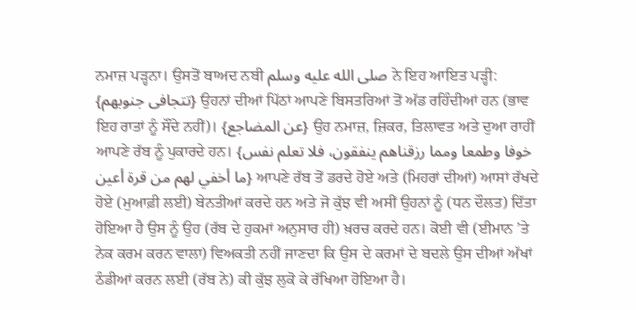ਨਮਾਜ਼ ਪੜ੍ਹਨਾ। ਉਸਤੋਂ ਬਾਅਦ ਨਬੀ صلى الله عليه وسلم ਨੇ ਇਹ ਆਇਤ ਪੜ੍ਹੀ: {تتجافى جنوبهم} ਉਹਨਾਂ ਦੀਆਂ ਪਿੱਠਾਂ ਆਪਣੇ ਬਿਸਤਰਿਆਂ ਤੋਂ ਅੱਡ ਰਹਿੰਦੀਆਂ ਹਨ (ਭਾਵ ਇਹ ਰਾਤਾਂ ਨੂੰ ਸੌਂਦੇ ਨਹੀਂ)। {عن المضاجع} ਉਹ ਨਮਾਜ਼, ਜ਼ਿਕਰ, ਤਿਲਾਵਤ ਅਤੇ ਦੁਆ ਰਾਹੀਂ ਆਪਣੇ ਰੱਬ ਨੂੰ ਪੁਕਾਰਦੇ ਹਨ। {خوفا وطمعا ومما رزقناهم ينفقون، فلا تعلم نفس ما أخفي لهم من قرة أعين} ਆਪਣੇ ਰੱਬ ਤੋਂ ਡਰਦੇ ਹੋਏ ਅਤੇ (ਮਿਹਰਾਂ ਦੀਆਂ) ਆਸਾਂ ਰੱਖਦੇ ਹੋਏ (ਮੁਆਫ਼ੀ ਲਈ) ਬੇਨਤੀਆਂ ਕਰਦੇ ਹਨ ਅਤੇ ਜੋ ਕੁੱਝ ਵੀ ਅਸੀਂ ਉਹਨਾਂ ਨੂੰ (ਧਨ ਦੌਲਤ) ਦਿੱਤਾ ਹੋਇਆ ਹੈ ਉਸ ਨੂੰ ਉਹ (ਰੱਬ ਦੇ ਹੁਕਮਾਂ ਅਨੁਸਾਰ ਹੀ) ਖ਼ਰਚ ਕਰਦੇ ਹਨ। ਕੋਈ ਵੀ (ਈਮਾਨ ’ਤੇ ਨੇਕ ਕਰਮ ਕਰਨ ਵਾਲਾ) ਵਿਅਕਤੀ ਨਹੀਂ ਜਾਣਦਾ ਕਿ ਉਸ ਦੇ ਕਰਮਾਂ ਦੇ ਬਦਲੇ ਉਸ ਦੀਆਂ ਅੱਖਾਂ ਠੰਡੀਆਂ ਕਰਨ ਲਈ (ਰੱਬ ਨੇ) ਕੀ ਕੁੱਝ ਲੁਕੋ ਕੇ ਰੱਖਿਆ ਹੋਇਆ ਹੈ।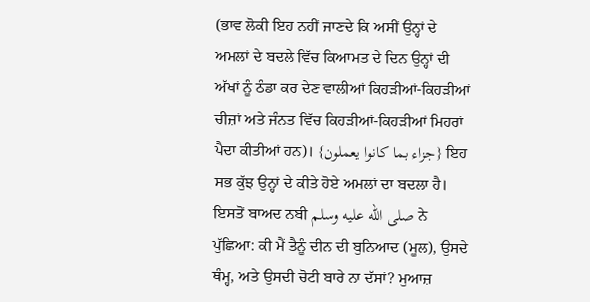(ਭਾਵ ਲੋਕੀ ਇਹ ਨਹੀਂ ਜਾਣਦੇ ਕਿ ਅਸੀਂ ਉਨ੍ਹਾਂ ਦੇ ਅਮਲਾਂ ਦੇ ਬਦਲੇ ਵਿੱਚ ਕਿਆਮਤ ਦੇ ਦਿਨ ਉਨ੍ਹਾਂ ਦੀ ਅੱਖਾਂ ਨੂੰ ਠੰਡਾ ਕਰ ਦੇਣ ਵਾਲੀਆਂ ਕਿਹੜੀਆਂ-ਕਿਹੜੀਆਂ ਚੀਜ਼ਾਂ ਅਤੇ ਜੰਨਤ ਵਿੱਚ ਕਿਹੜੀਆਂ-ਕਿਹੜੀਆਂ ਮਿਹਰਾਂ ਪੈਦਾ ਕੀਤੀਆਂ ਹਨ)। {جزاء بما كانوا يعملون} ਇਹ ਸਭ ਕੁੱਝ ਉਨ੍ਹਾਂ ਦੇ ਕੀਤੇ ਹੋਏ ਅਮਲਾਂ ਦਾ ਬਦਲਾ ਹੈ। ਇਸਤੋਂ ਬਾਅਦ ਨਬੀ صلى الله عليه وسلم ਨੇ ਪੁੱਛਿਆ: ਕੀ ਮੈਂ ਤੈਨੂੰ ਦੀਨ ਦੀ ਬੁਨਿਆਦ (ਮੂਲ), ਉਸਦੇ ਥੰਮ੍ਹ, ਅਤੇ ਉਸਦੀ ਚੋਟੀ ਬਾਰੇ ਨਾ ਦੱਸਾਂ? ਮੁਆਜ਼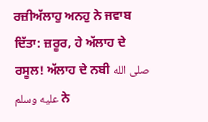ਰਜ਼ੀਅੱਲਾਹੁ ਅਨਹੁ ਨੇ ਜਵਾਬ ਦਿੱਤਾ: ਜ਼ਰੂਰ, ਹੇ ਅੱਲਾਹ ਦੇ ਰਸੂਲ! ਅੱਲਾਹ ਦੇ ਨਬੀ صلى الله عليه وسلم ਨੇ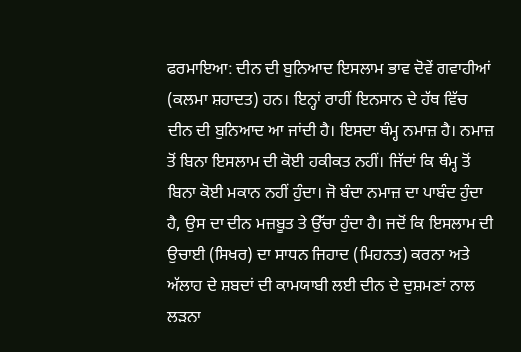ਫਰਮਾਇਆ: ਦੀਨ ਦੀ ਬੁਨਿਆਦ ਇਸਲਾਮ ਭਾਵ ਦੋਵੇਂ ਗਵਾਹੀਆਂ (ਕਲਮਾ ਸ਼ਹਾਦਤ) ਹਨ। ਇਨ੍ਹਾਂ ਰਾਹੀਂ ਇਨਸਾਨ ਦੇ ਹੱਥ ਵਿੱਚ ਦੀਨ ਦੀ ਬੁਨਿਆਦ ਆ ਜਾਂਦੀ ਹੈ। ਇਸਦਾ ਥੰਮ੍ਹ ਨਮਾਜ਼ ਹੈ। ਨਮਾਜ਼ ਤੋਂ ਬਿਨਾ ਇਸਲਾਮ ਦੀ ਕੋਈ ਹਕੀਕਤ ਨਹੀਂ। ਜਿੱਦਾਂ ਕਿ ਥੰਮ੍ਹ ਤੋਂ ਬਿਨਾ ਕੋਈ ਮਕਾਨ ਨਹੀਂ ਹੁੰਦਾ। ਜੋ ਬੰਦਾ ਨਮਾਜ਼ ਦਾ ਪਾਬੰਦ ਹੁੰਦਾ ਹੈ, ਉਸ ਦਾ ਦੀਨ ਮਜ਼ਬੂਤ ਤੇ ਉੱਚਾ ਹੁੰਦਾ ਹੈ। ਜਦੋਂ ਕਿ ਇਸਲਾਮ ਦੀ ਉਚਾਈ (ਸਿਖਰ) ਦਾ ਸਾਧਨ ਜਿਹਾਦ (ਮਿਹਨਤ) ਕਰਨਾ ਅਤੇ ਅੱਲਾਹ ਦੇ ਸ਼ਬਦਾਂ ਦੀ ਕਾਮਯਾਬੀ ਲਈ ਦੀਨ ਦੇ ਦੁਸ਼ਮਣਾਂ ਨਾਲ ਲੜਨਾ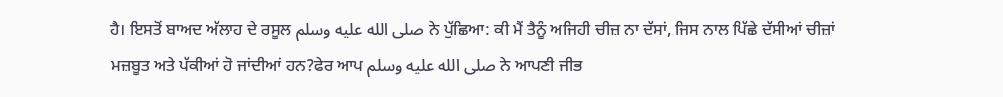ਹੈ। ਇਸਤੋਂ ਬਾਅਦ ਅੱਲਾਹ ਦੇ ਰਸੂਲ صلى الله عليه وسلم ਨੇ ਪੁੱਛਿਆ: ਕੀ ਮੈਂ ਤੈਨੂੰ ਅਜਿਹੀ ਚੀਜ਼ ਨਾ ਦੱਸਾਂ, ਜਿਸ ਨਾਲ ਪਿੱਛੇ ਦੱਸੀਆਂ ਚੀਜ਼ਾਂ ਮਜ਼ਬੂਤ ਅਤੇ ਪੱਕੀਆਂ ਹੋ ਜਾਂਦੀਆਂ ਹਨ?ਫੇਰ ਆਪ صلى الله عليه وسلم ਨੇ ਆਪਣੀ ਜੀਭ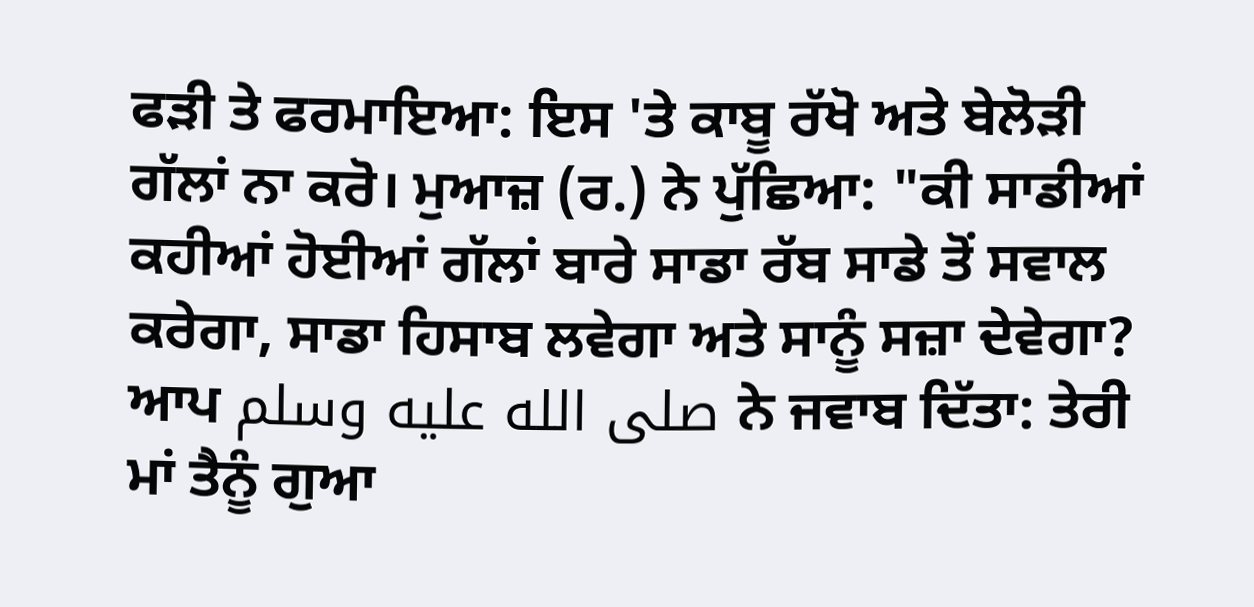ਫੜੀ ਤੇ ਫਰਮਾਇਆ: ਇਸ 'ਤੇ ਕਾਬੂ ਰੱਖੋ ਅਤੇ ਬੇਲੋੜੀ ਗੱਲਾਂ ਨਾ ਕਰੋ। ਮੁਆਜ਼ (ਰ.) ਨੇ ਪੁੱਛਿਆ: "ਕੀ ਸਾਡੀਆਂ ਕਹੀਆਂ ਹੋਈਆਂ ਗੱਲਾਂ ਬਾਰੇ ਸਾਡਾ ਰੱਬ ਸਾਡੇ ਤੋਂ ਸਵਾਲ ਕਰੇਗਾ, ਸਾਡਾ ਹਿਸਾਬ ਲਵੇਗਾ ਅਤੇ ਸਾਨੂੰ ਸਜ਼ਾ ਦੇਵੇਗਾ? ਆਪ صلى الله عليه وسلم ਨੇ ਜਵਾਬ ਦਿੱਤਾ: ਤੇਰੀ ਮਾਂ ਤੈਨੂੰ ਗੁਆ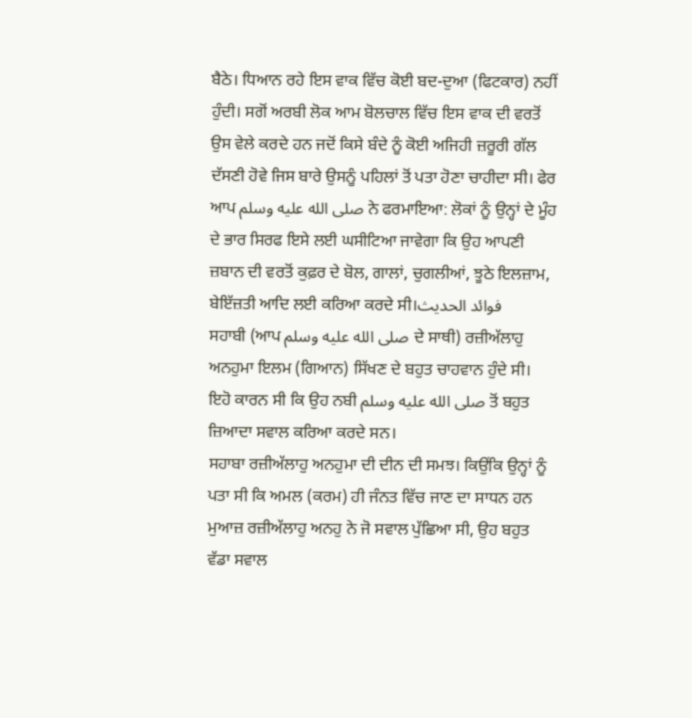ਬੈਠੇ। ਧਿਆਨ ਰਹੇ ਇਸ ਵਾਕ ਵਿੱਚ ਕੋਈ ਬਦ-ਦੁਆ (ਫਿਟਕਾਰ) ਨਹੀਂ ਹੁੰਦੀ। ਸਗੋਂ ਅਰਬੀ ਲੋਕ ਆਮ ਬੋਲਚਾਲ ਵਿੱਚ ਇਸ ਵਾਕ ਦੀ ਵਰਤੋਂ ਉਸ ਵੇਲੇ ਕਰਦੇ ਹਨ ਜਦੋਂ ਕਿਸੇ ਬੰਦੇ ਨੂੰ ਕੋਈ ਅਜਿਹੀ ਜ਼ਰੂਰੀ ਗੱਲ ਦੱਸਣੀ ਹੋਵੇ ਜਿਸ ਬਾਰੇ ਉਸਨੂੰ ਪਹਿਲਾਂ ਤੋਂ ਪਤਾ ਹੋਣਾ ਚਾਹੀਦਾ ਸੀ। ਫੇਰ ਆਪ صلى الله عليه وسلم ਨੇ ਫਰਮਾਇਆ: ਲੋਕਾਂ ਨੂੰ ਉਨ੍ਹਾਂ ਦੇ ਮੂੰਹ ਦੇ ਭਾਰ ਸਿਰਫ ਇਸੇ ਲਈ ਘਸੀਟਿਆ ਜਾਵੇਗਾ ਕਿ ਉਹ ਆਪਣੀ ਜ਼ਬਾਨ ਦੀ ਵਰਤੋਂ ਕੁਫ਼ਰ ਦੇ ਬੋਲ, ਗਾਲਾਂ, ਚੁਗਲੀਆਂ, ਝੂਠੇ ਇਲਜ਼ਾਮ, ਬੇਇੱਜ਼ਤੀ ਆਦਿ ਲਈ ਕਰਿਆ ਕਰਦੇ ਸੀ।فوائد الحديث
ਸਹਾਬੀ (ਆਪ صلى الله عليه وسلم ਦੇ ਸਾਥੀ) ਰਜ਼ੀਅੱਲਾਹੁ ਅਨਹੁਮਾ ਇਲਮ (ਗਿਆਨ) ਸਿੱਖਣ ਦੇ ਬਹੁਤ ਚਾਹਵਾਨ ਹੁੰਦੇ ਸੀ। ਇਹੋ ਕਾਰਨ ਸੀ ਕਿ ਉਹ ਨਬੀ صلى الله عليه وسلم ਤੋਂ ਬਹੁਤ ਜ਼ਿਆਦਾ ਸਵਾਲ ਕਰਿਆ ਕਰਦੇ ਸਨ।
ਸਹਾਬਾ ਰਜ਼ੀਅੱਲਾਹੁ ਅਨਹੁਮਾ ਦੀ ਦੀਨ ਦੀ ਸਮਝ। ਕਿਉਂਕਿ ਉਨ੍ਹਾਂ ਨੂੰ ਪਤਾ ਸੀ ਕਿ ਅਮਲ (ਕਰਮ) ਹੀ ਜੰਨਤ ਵਿੱਚ ਜਾਣ ਦਾ ਸਾਧਨ ਹਨ
ਮੁਆਜ਼ ਰਜ਼ੀਅੱਲਾਹੁ ਅਨਹੁ ਨੇ ਜੋ ਸਵਾਲ ਪੁੱਛਿਆ ਸੀ, ਉਹ ਬਹੁਤ ਵੱਡਾ ਸਵਾਲ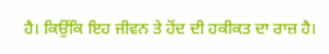ਹੈ। ਕਿਉਂਕਿ ਇਹ ਜੀਵਨ ਤੇ ਹੋਂਦ ਦੀ ਹਕੀਕਤ ਦਾ ਰਾਜ਼ ਹੈ।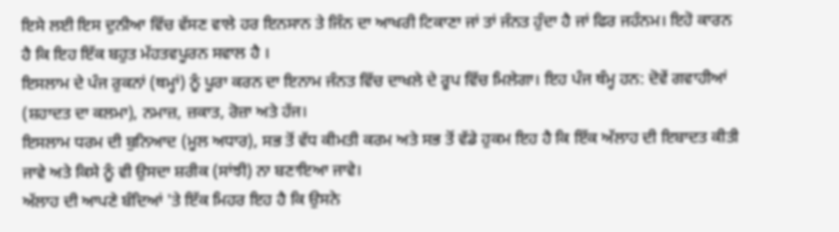ਇਸੇ ਲਈ ਇਸ ਦੁਨੀਆ ਵਿੱਚ ਵੱਸਣ ਵਾਲੇ ਹਰ ਇਨਸਾਨ ਤੇ ਜਿੰਨ ਦਾ ਆਖਰੀ ਟਿਕਾਣਾ ਜਾਂ ਤਾਂ ਜੰਨਤ ਹੁੰਦਾ ਹੈ ਜਾਂ ਫਿਰ ਜਹੰਨਮ। ਇਹੋ ਕਾਰਨ ਹੈ ਕਿ ਇਹ ਇੱਕ ਬਹੁਤ ਮੱਹਤਵਪੂਰਨ ਸਵਾਲ ਹੈ ।
ਇਸਲਾਮ ਦੇ ਪੰਜ ਰੁਕਨਾਂ (ਥਮ੍ਹਾਂ) ਨੂੰ ਪੂਰਾ ਕਰਨ ਦਾ ਇਨਾਮ ਜੰਨਤ ਵਿੱਚ ਦਾਖਲੇ ਦੇ ਰੂਪ ਵਿੱਚ ਮਿਲੇਗਾ। ਇਹ ਪੰਜ ਥੰਮ੍ਹ ਹਨ: ਦੋਵੇਂ ਗਵਾਹੀਆਂ (ਸ਼ਹਾਦਤ ਦਾ ਕਲਮਾ), ਨਮਾਜ਼, ਜ਼ਕਾਤ, ਰੋਜ਼ਾ ਅਤੇ ਹੱਜ।
ਇਸਲਾਮ ਧਰਮ ਦੀ ਬੁਨਿਆਦ (ਮੂਲ ਅਧਾਰ), ਸਭ ਤੋਂ ਵੱਧ ਕੀਮਤੀ ਕਰਮ ਅਤੇ ਸਭ ਤੋਂ ਵੱਡੇ ਹੁਕਮ ਇਹ ਹੈ ਕਿ ਇੱਕ ਅੱਲਾਹ ਦੀ ਇਬਾਦਤ ਕੀਤੀ ਜਾਵੇ ਅਤੇ ਕਿਸੇ ਨੂੰ ਵੀ ਉਸਦਾ ਸ਼ਰੀਕ (ਸਾਂਝੀ) ਨਾ ਬਣਾਇਆ ਜਾਵੇ।
ਅੱਲਾਹ ਦੀ ਆਪਣੇ ਬੰਦਿਆਂ 'ਤੇ ਇੱਕ ਮਿਹਰ ਇਹ ਹੈ ਕਿ ਉਸਨੇ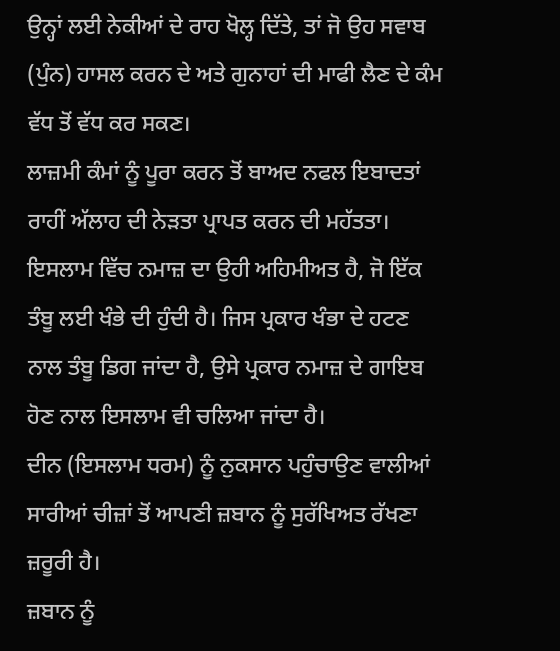ਉਨ੍ਹਾਂ ਲਈ ਨੇਕੀਆਂ ਦੇ ਰਾਹ ਖੋਲ੍ਹ ਦਿੱਤੇ, ਤਾਂ ਜੋ ਉਹ ਸਵਾਬ (ਪੁੰਨ) ਹਾਸਲ ਕਰਨ ਦੇ ਅਤੇ ਗੁਨਾਹਾਂ ਦੀ ਮਾਫੀ ਲੈਣ ਦੇ ਕੰਮ ਵੱਧ ਤੋਂ ਵੱਧ ਕਰ ਸਕਣ।
ਲਾਜ਼ਮੀ ਕੰਮਾਂ ਨੂੰ ਪੂਰਾ ਕਰਨ ਤੋਂ ਬਾਅਦ ਨਫਲ ਇਬਾਦਤਾਂ ਰਾਹੀਂ ਅੱਲਾਹ ਦੀ ਨੇੜਤਾ ਪ੍ਰਾਪਤ ਕਰਨ ਦੀ ਮਹੱਤਤਾ।
ਇਸਲਾਮ ਵਿੱਚ ਨਮਾਜ਼ ਦਾ ਉਹੀ ਅਹਿਮੀਅਤ ਹੈ, ਜੋ ਇੱਕ ਤੰਬੂ ਲਈ ਖੰਭੇ ਦੀ ਹੁੰਦੀ ਹੈ। ਜਿਸ ਪ੍ਰਕਾਰ ਖੰਭਾ ਦੇ ਹਟਣ ਨਾਲ ਤੰਬੂ ਡਿਗ ਜਾਂਦਾ ਹੈ, ਉਸੇ ਪ੍ਰਕਾਰ ਨਮਾਜ਼ ਦੇ ਗਾਇਬ ਹੋਣ ਨਾਲ ਇਸਲਾਮ ਵੀ ਚਲਿਆ ਜਾਂਦਾ ਹੈ।
ਦੀਨ (ਇਸਲਾਮ ਧਰਮ) ਨੂੰ ਨੁਕਸਾਨ ਪਹੁੰਚਾਉਣ ਵਾਲੀਆਂ ਸਾਰੀਆਂ ਚੀਜ਼ਾਂ ਤੋਂ ਆਪਣੀ ਜ਼ਬਾਨ ਨੂੰ ਸੁਰੱਖਿਅਤ ਰੱਖਣਾ ਜ਼ਰੂਰੀ ਹੈ।
ਜ਼ਬਾਨ ਨੂੰ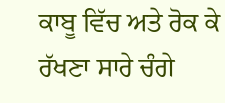ਕਾਬੂ ਵਿੱਚ ਅਤੇ ਰੋਕ ਕੇ ਰੱਖਣਾ ਸਾਰੇ ਚੰਗੇ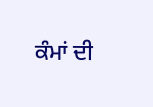ਕੰਮਾਂ ਦੀ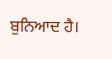ਬੁਨਿਆਦ ਹੈ।